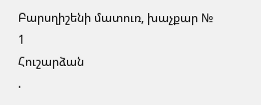Բարսղիշենի մատուռ, խաչքար № 1
Հուշարձան
.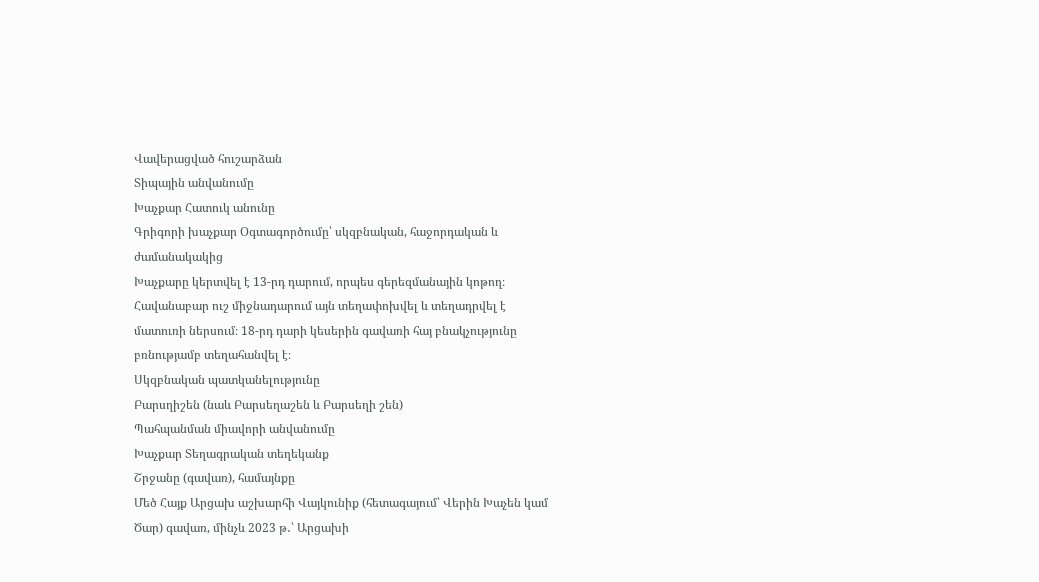Վավերացված հուշարձան
Տիպային անվանումը
Խաչքար Հատուկ անունը
Գրիգորի խաչքար Օգտագործումը՝ սկզբնական, հաջորդական և ժամանակակից
Խաչքարը կերտվել է 13-րդ դարում, որպես գերեզմանային կոթող։ Հավանաբար ուշ միջնադարում այն տեղափոխվել և տեղադրվել է մատուռի ներսում։ 18-րդ դարի կեսերին գավառի հայ բնակչությունը բռնությամբ տեղահանվել է։
Սկզբնական պատկանելությունը
Բարսղիշեն (նաև Բարսեղաշեն և Բարսեղի շեն)
Պահպանման միավորի անվանումը
Խաչքար Տեղագրական տեղեկանք
Շրջանը (գավառ), համայնքը
Մեծ Հայք Արցախ աշխարհի Վայկունիք (հետագայում՝ Վերին Խաչեն կամ Ծար) գավառ, մինչև 2023 թ․՝ Արցախի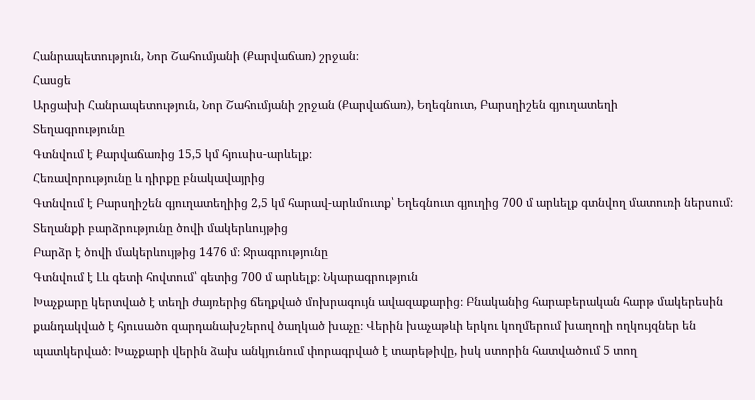Հանրապետություն, Նոր Շահումյանի (Քարվաճառ) շրջան։
Հասցե
Արցախի Հանրապետություն, Նոր Շահումյանի շրջան (Քարվաճառ), Եղեգնուտ, Բարսղիշեն գյուղատեղի
Տեղագրությունը
Գտնվում է Քարվաճառից 15,5 կմ հյուսիս-արևելք։
Հեռավորությունը և դիրքը բնակավայրից
Գտնվում է Բարսղիշեն գյուղատեղիից 2,5 կմ հարավ-արևմուտք՝ Եղեգնուտ գյուղից 700 մ արևելք գտնվող մատուռի ներսում։
Տեղանքի բարձրությունը ծովի մակերևույթից
Բարձր է ծովի մակերևույթից 1476 մ։ Ջրագրությունը
Գտնվում է Լև գետի հովտում՝ գետից 700 մ արևելք։ Նկարագրություն
Խաչքարը կերտված է տեղի ժայռերից ճեղքված մոխրագույն ավազաքարից։ Բնականից հարաբերական հարթ մակերեսին քանդակված է հյուսածո զարդանախշերով ծաղկած խաչը։ Վերին խաչաթևի երկու կողմերում խաղողի ողկույզներ են պատկերված։ Խաչքարի վերին ձախ անկյունում փորագրված է տարեթիվը, իսկ ստորին հատվածում 5 տող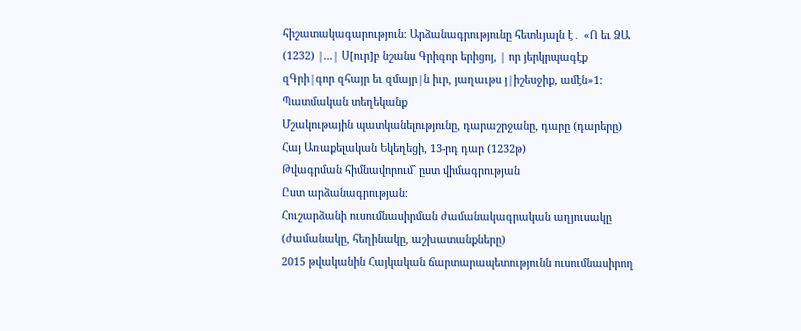հիշատակագարություն։ Արձանագրությունը հետևյալն է․ «Ո եւ ՁԱ (1232) |...| Ս[ուր]բ նշանս Գրիգոր երիցոյ, | որ յերկրպագէք զԳրի|գոր զհայր եւ զմայր|ն իւր, յաղաւթս յ|իշեսջիք, ամէն»1:
Պատմական տեղեկանք
Մշակութային պատկանելությունը, դարաշրջանը, դարը (դարերը)
Հայ Առաքելական Եկեղեցի, 13-րդ դար (1232թ)
Թվագրման հիմնավորում` ըստ վիմագրության
Ըստ արձանագրության։
Հուշարձանի ուսումնասիրման ժամանակագրական աղյուսակը (ժամանակը, հեղինակը, աշխատանքները)
2015 թվականին Հայկական ճարտարապետությունն ուսումնասիրող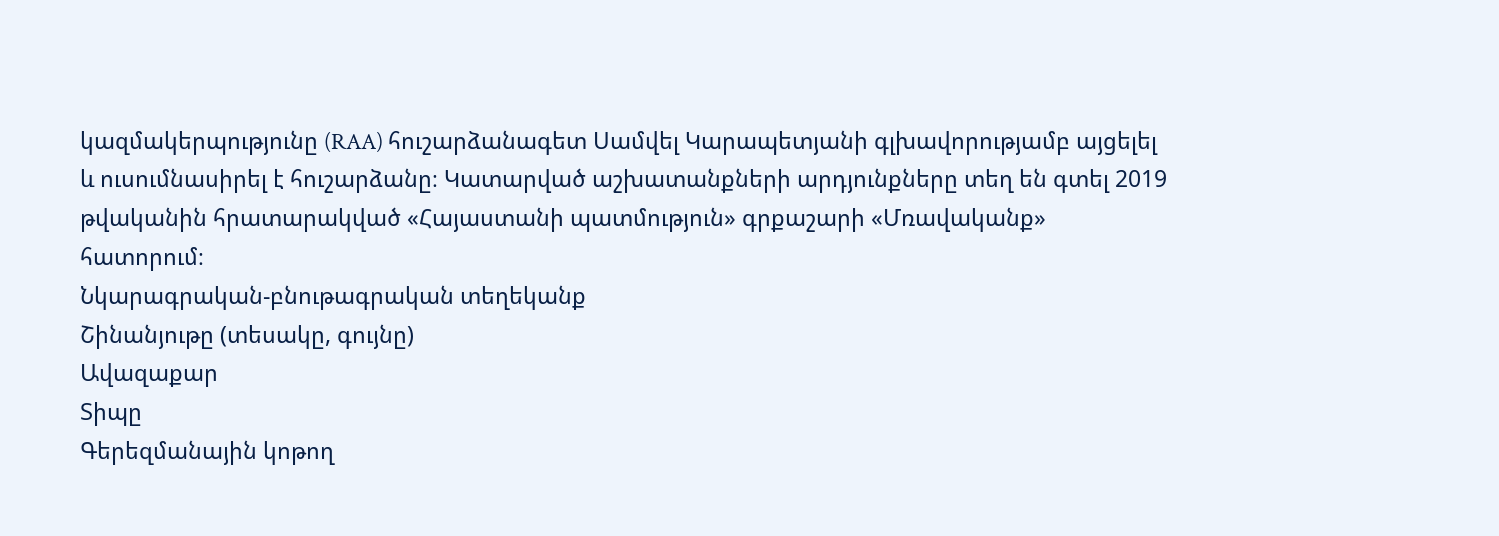կազմակերպությունը (RAA) հուշարձանագետ Սամվել Կարապետյանի գլխավորությամբ այցելել և ուսումնասիրել է հուշարձանը։ Կատարված աշխատանքների արդյունքները տեղ են գտել 2019 թվականին հրատարակված «Հայաստանի պատմություն» գրքաշարի «Մռավականք» հատորում։
Նկարագրական-բնութագրական տեղեկանք
Շինանյութը (տեսակը, գույնը)
Ավազաքար
Տիպը
Գերեզմանային կոթող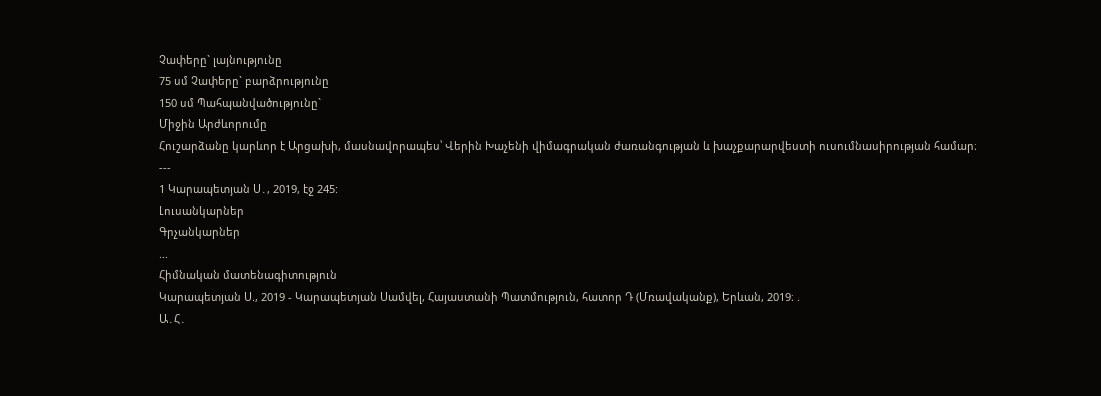Չափերը` լայնությունը
75 սմ Չափերը` բարձրությունը
150 սմ Պահպանվածությունը`
Միջին Արժևորումը
Հուշարձանը կարևոր է Արցախի, մասնավորապես՝ Վերին Խաչենի վիմագրական ժառանգության և խաչքարարվեստի ուսումնասիրության համար։
---
1 Կարապետյան Ս․, 2019, էջ 245:
Լուսանկարներ
Գրչանկարներ
...
Հիմնական մատենագիտություն
Կարապետյան Ս., 2019 - Կարապետյան Սամվել, Հայաստանի Պատմություն, հատոր Դ (Մռավականք), Երևան, 2019։ .
Ա․Հ․